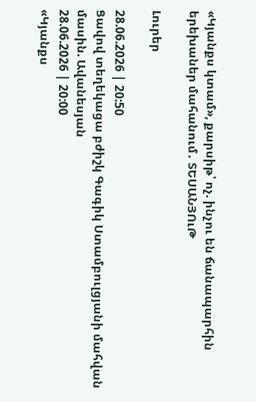«Կյանքս կտամ», քարսիթ՝ ոչ. ինչու են ճանապարհին երեխաներ մահանում․ ՏԵՍԱՆՅՈւԹ

Լուրեր

28.06.2026 | 20:50
Ցավով տեղեկացա բժիշկ Գագիկ Ստամբուլցյանի մահվան մասին. Ավանեսյան
28.06.2026 | 20:00
«Կյանքս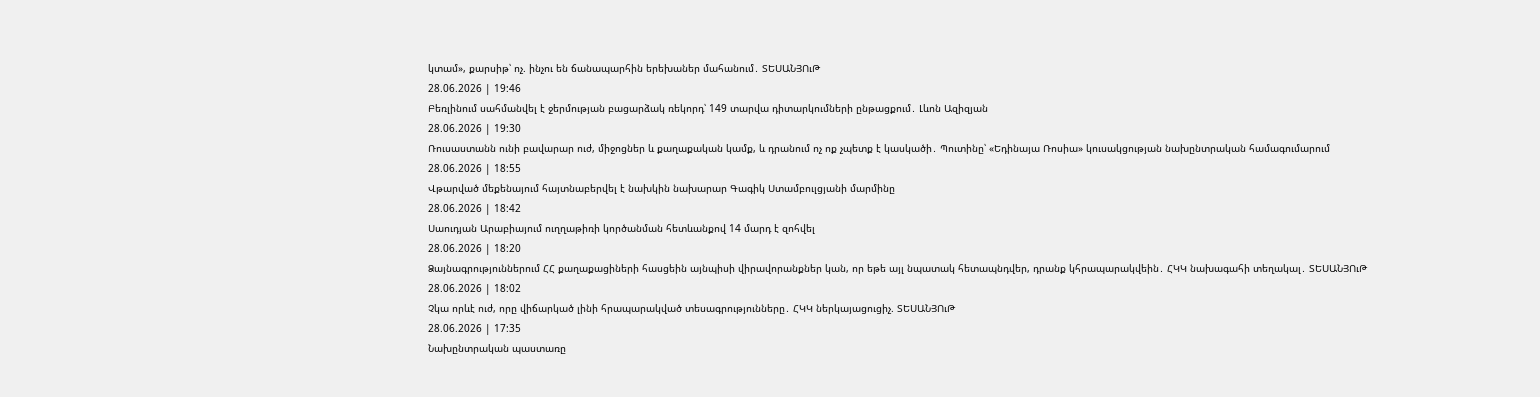կտամ», քարսիթ՝ ոչ. ինչու են ճանապարհին երեխաներ մահանում․ ՏԵՍԱՆՅՈւԹ
28.06.2026 | 19:46
Բեռլինում սահմանվել է ջերմության բացարձակ ռեկորդ՝ 149 տարվա դիտարկումների ընթացքում․ Լևոն Ազիզյան
28.06.2026 | 19:30
Ռուսաստանն ունի բավարար ուժ, միջոցներ և քաղաքական կամք, և դրանում ոչ ոք չպետք է կասկածի․ Պուտինը՝ «Եդինայա Ռոսիա» կուսակցության նախընտրական համագումարում
28.06.2026 | 18:55
Վթարված մեքենայում հայտնաբերվել է նախկին նախարար Գագիկ Ստամբուլցյանի մարմինը
28.06.2026 | 18:42
Սաուդյան Արաբիայում ուղղաթիռի կործանման հետևանքով 14 մարդ է զոհվել
28.06.2026 | 18:20
Ձայնագրություններում ՀՀ քաղաքացիների հասցեին այնպիսի վիրավորանքներ կան, որ եթե այլ նպատակ հետապնդվեր, դրանք կհրապարակվեին․ ՀԿԿ նախագահի տեղակալ․ ՏԵՍԱՆՅՈւԹ
28.06.2026 | 18:02
Չկա որևէ ուժ, որը վիճարկած լինի հրապարակված տեսագրությունները․ ՀԿԿ ներկայացուցիչ. ՏԵՍԱՆՅՈւԹ
28.06.2026 | 17:35
Նախընտրական պաստառը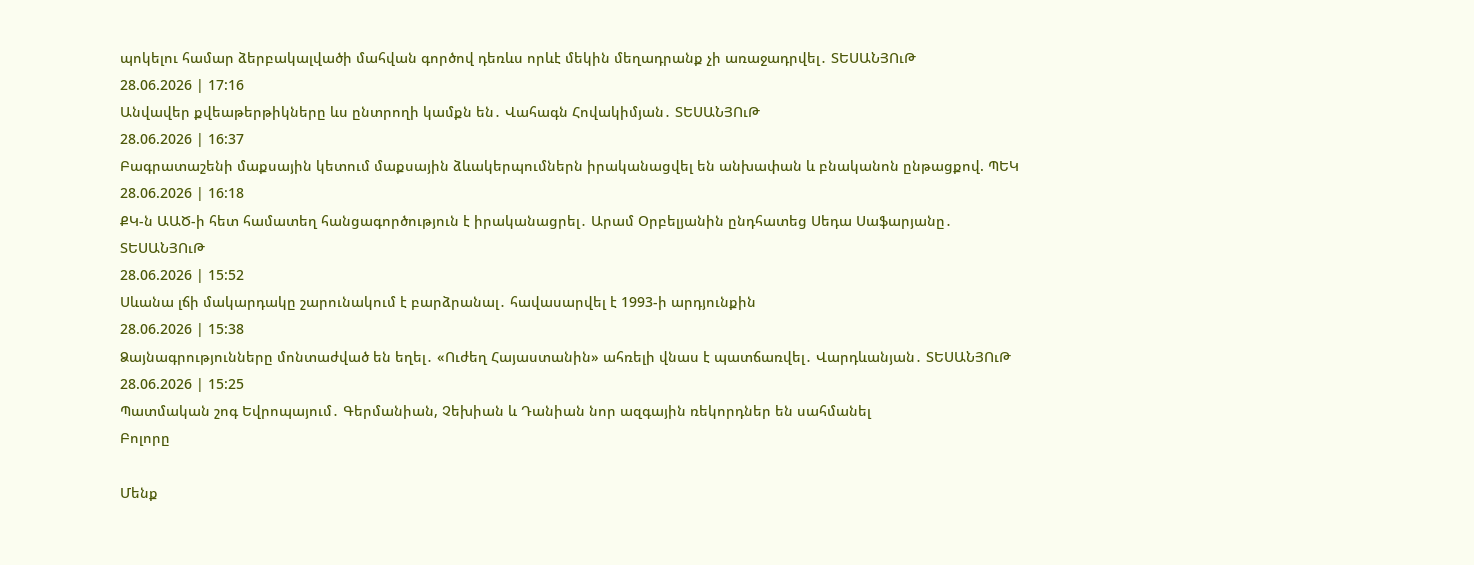պոկելու համար ձերբակալվածի մահվան գործով դեռևս որևէ մեկին մեղադրանք չի առաջադրվել․ ՏԵՍԱՆՅՈւԹ
28.06.2026 | 17:16
Անվավեր քվեաթերթիկները ևս ընտրողի կամքն են․ Վահագն Հովակիմյան․ ՏԵՍԱՆՅՈւԹ
28.06.2026 | 16:37
Բագրատաշենի մաքսային կետում մաքսային ձևակերպումներն իրականացվել են անխափան և բնականոն ընթացքով. ՊԵԿ
28.06.2026 | 16:18
ՔԿ-ն ԱԱԾ-ի հետ համատեղ հանցագործություն է իրականացրել․ Արամ Օրբելյանին ընդհատեց Սեդա Սաֆարյանը․ ՏԵՍԱՆՅՈւԹ
28.06.2026 | 15:52
Սևանա լճի մակարդակը շարունակում է բարձրանալ․ հավասարվել է 1993-ի արդյունքին
28.06.2026 | 15:38
Ձայնագրությունները մոնտաժված են եղել․ «Ուժեղ Հայաստանին» ահռելի վնաս է պատճառվել․ Վարդևանյան․ ՏԵՍԱՆՅՈւԹ
28.06.2026 | 15:25
Պատմական շոգ Եվրոպայում․ Գերմանիան, Չեխիան և Դանիան նոր ազգային ռեկորդներ են սահմանել
Բոլորը

Մենք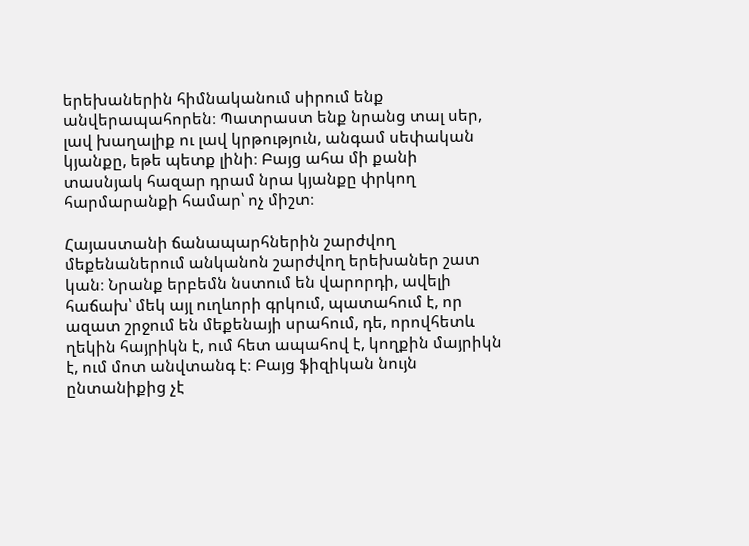երեխաներին հիմնականում սիրում ենք անվերապահորեն։ Պատրաստ ենք նրանց տալ սեր, լավ խաղալիք ու լավ կրթություն, անգամ սեփական կյանքը, եթե պետք լինի։ Բայց ահա մի քանի տասնյակ հազար դրամ նրա կյանքը փրկող հարմարանքի համար՝ ոչ միշտ։

Հայաստանի ճանապարհներին շարժվող մեքենաներում անկանոն շարժվող երեխաներ շատ կան։ Նրանք երբեմն նստում են վարորդի, ավելի հաճախ՝ մեկ այլ ուղևորի գրկում, պատահում է, որ ազատ շրջում են մեքենայի սրահում, դե, որովհետև ղեկին հայրիկն է, ում հետ ապահով է, կողքին մայրիկն է, ում մոտ անվտանգ է։ Բայց ֆիզիկան նույն ընտանիքից չէ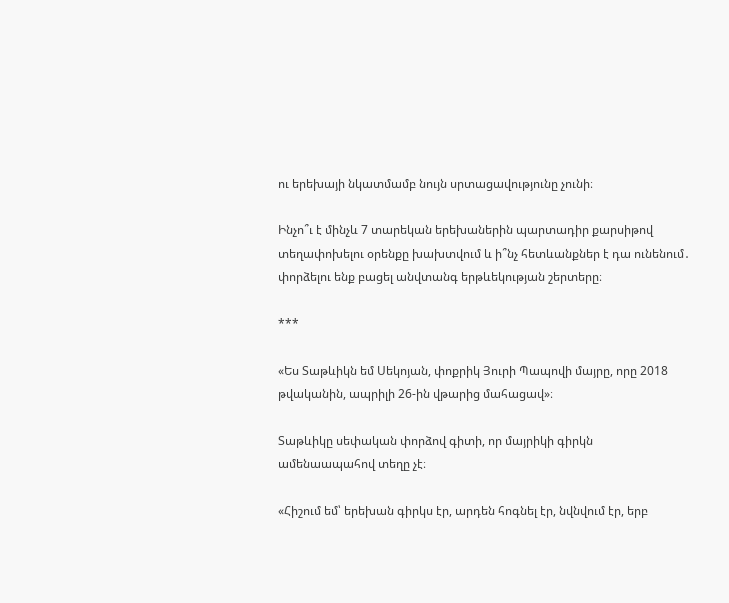ու երեխայի նկատմամբ նույն սրտացավությունը չունի։

Ինչո՞ւ է մինչև 7 տարեկան երեխաներին պարտադիր քարսիթով տեղափոխելու օրենքը խախտվում և ի՞նչ հետևանքներ է դա ունենում․ փորձելու ենք բացել անվտանգ երթևեկության շերտերը։

***

«Ես Տաթևիկն եմ Սեկոյան, փոքրիկ Յուրի Պապովի մայրը, որը 2018 թվականին, ապրիլի 26-ին վթարից մահացավ»։

Տաթևիկը սեփական փորձով գիտի, որ մայրիկի գիրկն ամենաապահով տեղը չէ։

«Հիշում եմ՝ երեխան գիրկս էր, արդեն հոգնել էր, նվնվում էր, երբ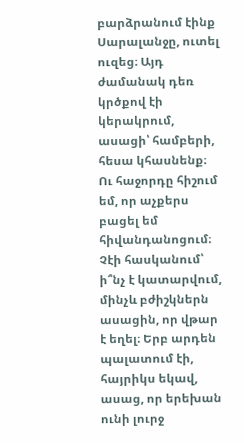բարձրանում էինք Սարալանջը, ուտել ուզեց։ Այդ ժամանակ դեռ կրծքով էի կերակրում, ասացի՝ համբերի, հեսա կհասնենք։ Ու հաջորդը հիշում եմ, որ աչքերս բացել եմ հիվանդանոցում։ Չէի հասկանում՝ ի՞նչ է կատարվում, մինչև բժիշկներն ասացին, որ վթար է եղել։ Երբ արդեն պալատում էի, հայրիկս եկավ, ասաց, որ երեխան ունի լուրջ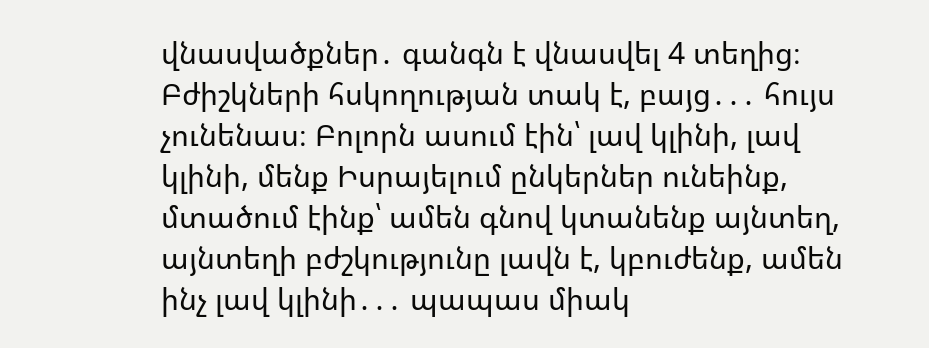վնասվածքներ․ գանգն է վնասվել 4 տեղից։ Բժիշկների հսկողության տակ է, բայց․․․ հույս չունենաս։ Բոլորն ասում էին՝ լավ կլինի, լավ կլինի, մենք Իսրայելում ընկերներ ունեինք, մտածում էինք՝ ամեն գնով կտանենք այնտեղ, այնտեղի բժշկությունը լավն է, կբուժենք, ամեն ինչ լավ կլինի․․․ պապաս միակ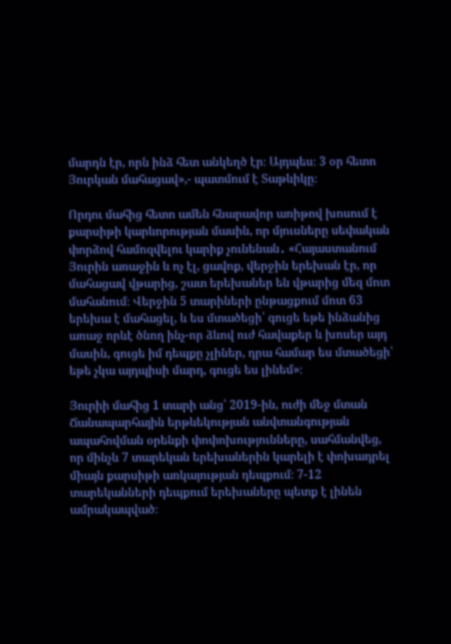մարդն էր, որն ինձ հետ անկեղծ էր։ Այդպես։ 3 օր հետո Յուրկան մահացավ»,- պատմում է Տաթևիկը։

Որդու մահից հետո ամեն հնարավոր առիթով խոսում է քարսիթի կարևորության մասին, որ մյուսները սեփական փորձով համոզվելու կարիք չունենան․ «Հայաստանում Յուրին առաջին և ոչ էլ, ցավոք, վերջին երեխան էր, որ մահացավ վթարից, շատ երեխաներ են վթարից մեզ մոտ մահանում։ Վերջին 5 տարիների ընթացքում մոտ 63 երեխա է մահացել, և ես մտածեցի՝ գուցե եթե ինձանից առաջ որևէ ծնող ինչ-որ ձևով ուժ հավաքեր և խոսեր այդ մասին, գուցե իմ դեպքը չլիներ, դրա համար ես մտածեցի՝ եթե չկա այդպիսի մարդ, գուցե ես լինեմ»։

Յուրիի մահից 1 տարի անց՝ 2019-ին, ուժի մեջ մտան Ճանապարհային երթևեկության անվտանգության ապահովման օրենքի փոփոխությունները, սահմանվեց, որ մինչև 7 տարեկան երեխաներին կարելի է փոխադրել միայն քարսիթի առկայության դեպքում։ 7-12 տարեկանների դեպքում երեխաները պետք է լինեն ամրակապված։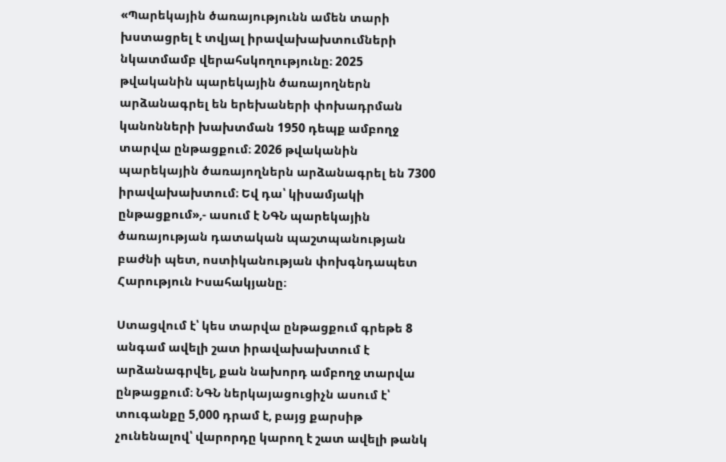«Պարեկային ծառայությունն ամեն տարի խստացրել է տվյալ իրավախախտումների նկատմամբ վերահսկողությունը։ 2025 թվականին պարեկային ծառայողներն արձանագրել են երեխաների փոխադրման կանոնների խախտման 1950 դեպք ամբողջ տարվա ընթացքում։ 2026 թվականին պարեկային ծառայողներն արձանագրել են 7300 իրավախախտում։ Եվ դա՝ կիսամյակի ընթացքում»,- ասում է ՆԳՆ պարեկային ծառայության դատական պաշտպանության բաժնի պետ, ոստիկանության փոխգնդապետ Հարություն Իսահակյանը։

Ստացվում է՝ կես տարվա ընթացքում գրեթե 8 անգամ ավելի շատ իրավախախտում է արձանագրվել, քան նախորդ ամբողջ տարվա ընթացքում։ ՆԳՆ ներկայացուցիչն ասում է՝ տուգանքը 5,000 դրամ է, բայց քարսիթ չունենալով՝ վարորդը կարող է շատ ավելի թանկ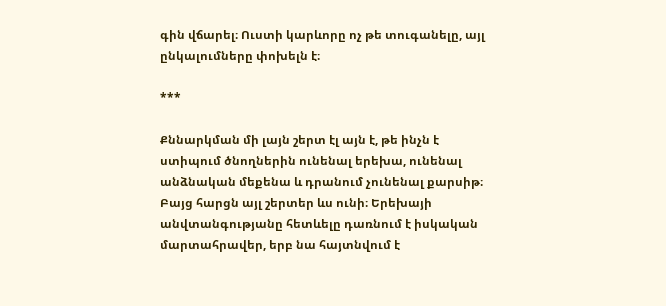գին վճարել։ Ուստի կարևորը ոչ թե տուգանելը, այլ ընկալումները փոխելն է։

***

Քննարկման մի լայն շերտ էլ այն է, թե ինչն է ստիպում ծնողներին ունենալ երեխա, ունենալ անձնական մեքենա և դրանում չունենալ քարսիթ։ Բայց հարցն այլ շերտեր ևս ունի։ Երեխայի անվտանգությանը հետևելը դառնում է իսկական մարտահրավեր, երբ նա հայտնվում է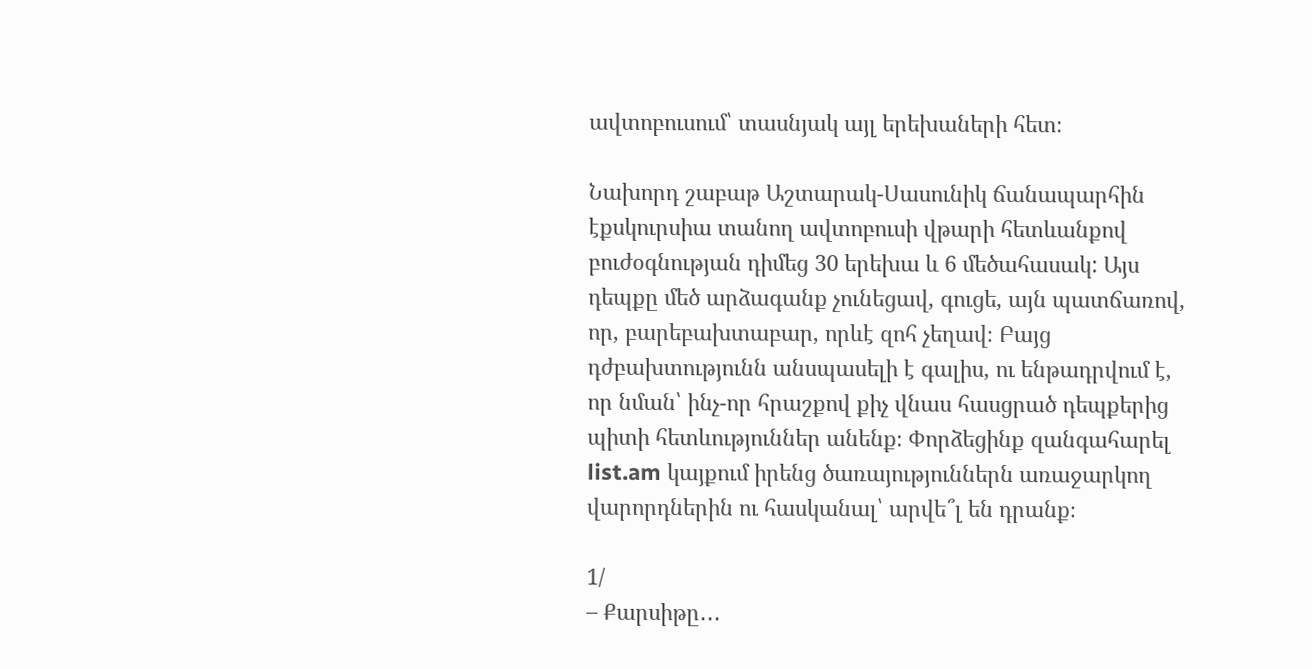ավտոբուսում՝ տասնյակ այլ երեխաների հետ։

Նախորդ շաբաթ Աշտարակ-Սասունիկ ճանապարհին էքսկուրսիա տանող ավտոբուսի վթարի հետևանքով բուժօգնության դիմեց 30 երեխա և 6 մեծահասակ: Այս դեպքը մեծ արձագանք չունեցավ, գուցե, այն պատճառով, որ, բարեբախտաբար, որևէ զոհ չեղավ։ Բայց դժբախտությունն անսպասելի է գալիս, ու ենթադրվում է, որ նման՝ ինչ-որ հրաշքով քիչ վնաս հասցրած դեպքերից պիտի հետևություններ անենք։ Փորձեցինք զանգահարել list.am կայքում իրենց ծառայություններն առաջարկող վարորդներին ու հասկանալ՝ արվե՞լ են դրանք։

1/
– Քարսիթը․․․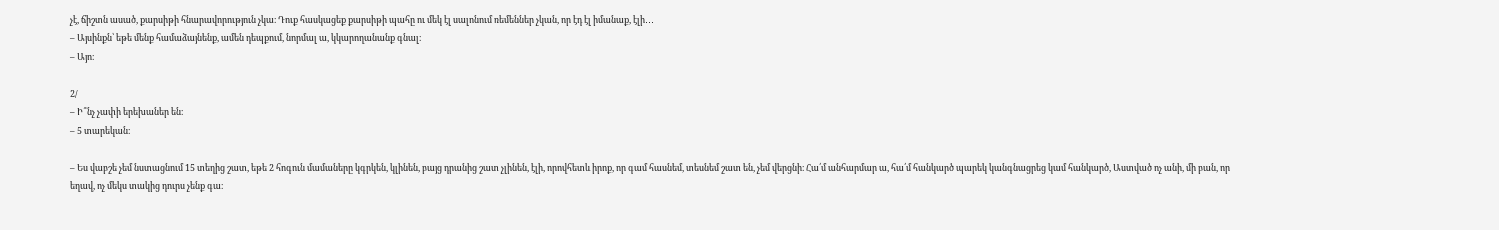չէ, ճիշտն ասած, քարսիթի հնարավորություն չկա։ Դուք հասկացեք քարսիթի պահը ու մեկ էլ սալոնում ռեմեններ չկան, որ էդ էլ իմանաք, էլի․․․
– Այսինքն՝ եթե մենք համաձայնենք, ամեն դեպքում, նորմալ ա, կկարողանանք գնալ։
– Այո։

2/
– Ի՞նչ չափի երեխաներ են։
– 5 տարեկան։

– Ես վաբշե չեմ նստացնում 15 տեղից շատ, եթե 2 հոգուն մամաները կգրկեն, կլինեն, բայց դրանից շատ չլինեն, էլի, որովհետև իրոք, որ գամ հասնեմ, տեսնեմ շատ են, չեմ վերցնի։ Հա՛մ անհարմար ա, հա՛մ հանկարծ պարեկ կանգնացրեց կամ հանկարծ, Աստված ոչ անի, մի բան, որ եղավ, ոչ մեկս տակից դուրս չենք գա։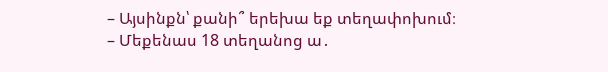– Այսինքն՝ քանի՞ երեխա եք տեղափոխում։
– Մեքենաս 18 տեղանոց ա․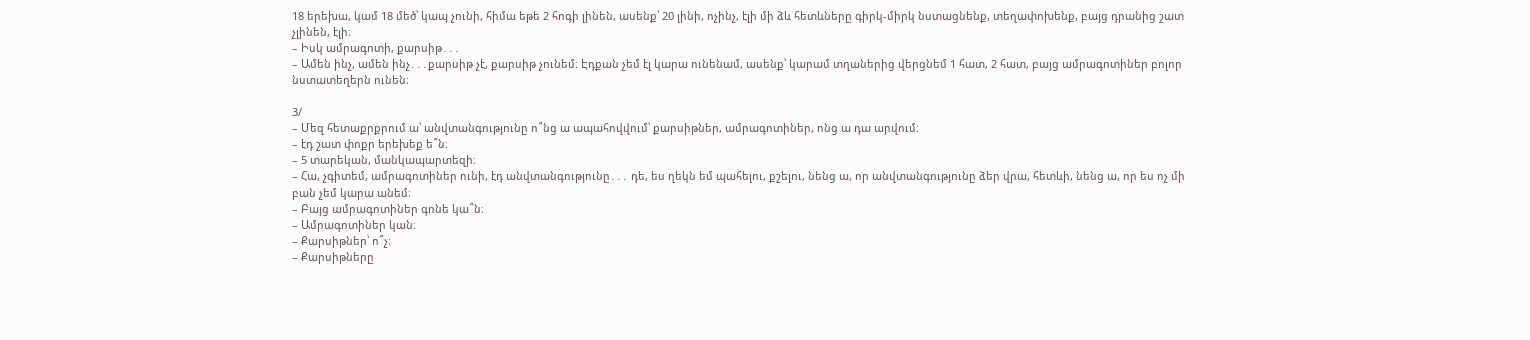18 երեխա, կամ 18 մեծ՝ կապ չունի, հիմա եթե 2 հոգի լինեն, ասենք՝ 20 լինի, ոչինչ, էլի մի ձև հետևները գիրկ-միրկ նստացնենք, տեղափոխենք, բայց դրանից շատ չլինեն, էլի։
– Իսկ ամրագոտի, քարսիթ․․․
– Ամեն ինչ, ամեն ինչ․․․քարսիթ չէ, քարսիթ չունեմ։ Էդքան չեմ էլ կարա ունենամ, ասենք՝ կարամ տղաներից վերցնեմ 1 հատ, 2 հատ, բայց ամրագոտիներ բոլոր նստատեղերն ունեն։

3/
– Մեզ հետաքրքրում ա՝ անվտանգությունը ո՞նց ա ապահովվում՝ քարսիթներ, ամրագոտիներ, ոնց ա դա արվում։
– էդ շատ փոքր երեխեք ե՞ն։
– 5 տարեկան, մանկապարտեզի։
– Հա, չգիտեմ, ամրագոտիներ ունի, էդ անվտանգությունը․․․ դե, ես ղեկն եմ պահելու, քշելու, նենց ա, որ անվտանգությունը ձեր վրա, հետևի, նենց ա, որ ես ոչ մի բան չեմ կարա անեմ։
– Բայց ամրագոտիներ գոնե կա՞ն։
– Ամրագոտիներ կան։
– Քարսիթներ՝ ո՞չ։
– Քարսիթները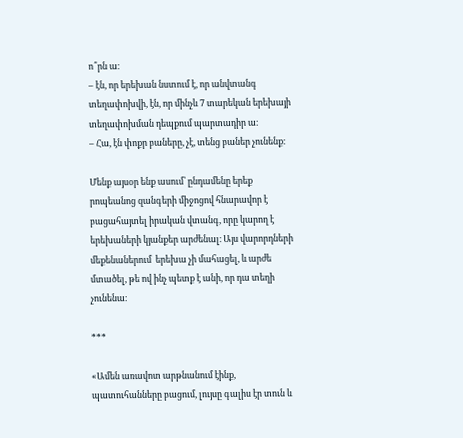ո՞րն ա։
– էն, որ երեխան նստում է, որ անվտանգ տեղափոխվի, էն, որ մինչև 7 տարեկան երեխայի տեղափոխման դեպքում պարտադիր ա։
– Հա, էն փոքր բաները, չէ, տենց բաներ չունենք։

Մենք այսօր ենք ասում՝ ընդամենը երեք րոպեանոց զանգերի միջոցով հնարավոր է բացահայտել իրական վտանգ, որը կարող է երեխաների կյանքեր արժենալ։ Այս վարորդների մեքենաներում  երեխա չի մահացել, և արժե մտածել, թե ով ինչ պետք է անի, որ դա տեղի չունենա։

***

«Ամեն առավոտ արթնանում էինք, պատուհանները բացում, լույսը գալիս էր տուն և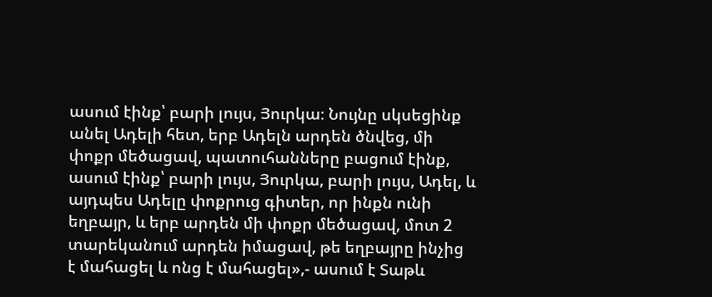ասում էինք՝ բարի լույս, Յուրկա։ Նույնը սկսեցինք անել Ադելի հետ, երբ Ադելն արդեն ծնվեց, մի փոքր մեծացավ, պատուհանները բացում էինք, ասում էինք՝ բարի լույս, Յուրկա, բարի լույս, Ադել, և այդպես Ադելը փոքրուց գիտեր, որ ինքն ունի եղբայր, և երբ արդեն մի փոքր մեծացավ, մոտ 2 տարեկանում արդեն իմացավ, թե եղբայրը ինչից է մահացել և ոնց է մահացել»,- ասում է Տաթև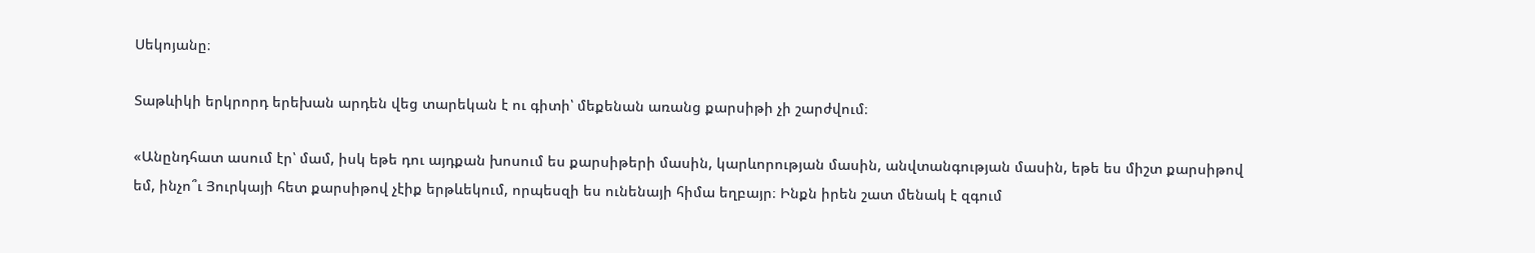Սեկոյանը։

Տաթևիկի երկրորդ երեխան արդեն վեց տարեկան է ու գիտի՝ մեքենան առանց քարսիթի չի շարժվում։

«Անընդհատ ասում էր՝ մամ, իսկ եթե դու այդքան խոսում ես քարսիթերի մասին, կարևորության մասին, անվտանգության մասին, եթե ես միշտ քարսիթով եմ, ինչո՞ւ Յուրկայի հետ քարսիթով չէիք երթևեկում, որպեսզի ես ունենայի հիմա եղբայր։ Ինքն իրեն շատ մենակ է զգում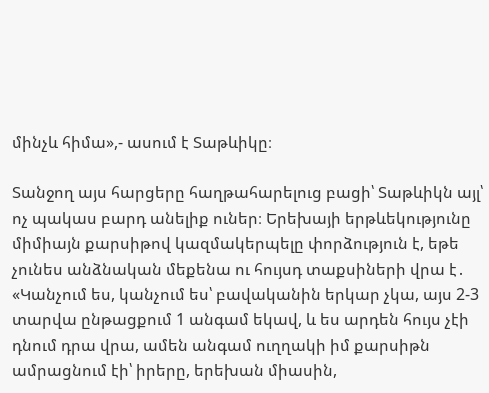մինչև հիմա»,- ասում է Տաթևիկը։

Տանջող այս հարցերը հաղթահարելուց բացի՝ Տաթևիկն այլ՝ ոչ պակաս բարդ անելիք ուներ։ Երեխայի երթևեկությունը միմիայն քարսիթով կազմակերպելը փորձություն է, եթե չունես անձնական մեքենա ու հույսդ տաքսիների վրա է․ «Կանչում ես, կանչում ես՝ բավականին երկար չկա, այս 2-3 տարվա ընթացքում 1 անգամ եկավ, և ես արդեն հույս չէի դնում դրա վրա, ամեն անգամ ուղղակի իմ քարսիթն ամրացնում էի՝ իրերը, երեխան միասին,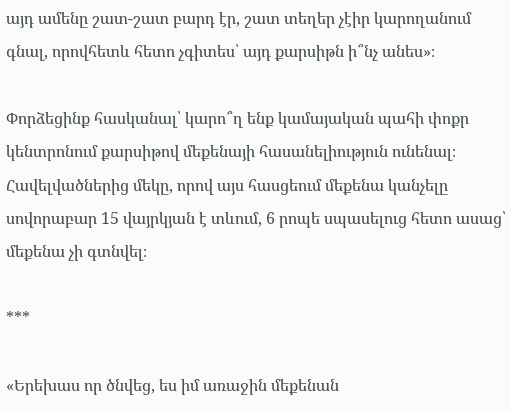այդ ամենը շատ-շատ բարդ էր, շատ տեղեր չէիր կարողանում գնալ, որովհետև հետո չգիտես՝ այդ քարսիթն ի՞նչ անես»։

Փորձեցինք հասկանալ՝ կարո՞ղ ենք կամայական պահի փոքր կենտրոնում քարսիթով մեքենայի հասանելիություն ունենալ։ Հավելվածներից մեկը, որով այս հասցեում մեքենա կանչելը սովորաբար 15 վայրկյան է տևում, 6 րոպե սպասելուց հետո ասաց՝ մեքենա չի գտնվել։

***

«Երեխաս որ ծնվեց, ես իմ առաջին մեքենան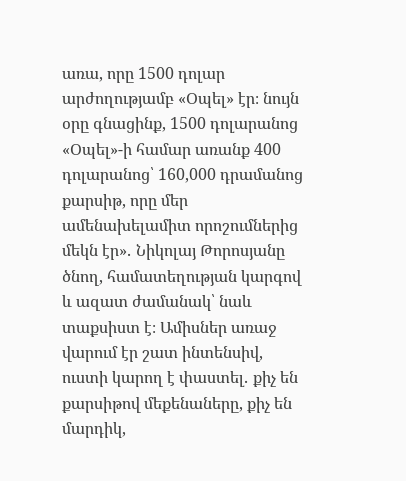առա, որը 1500 դոլար արժողությամբ «Օպել» էր։ նույն օրը գնացինք, 1500 դոլարանոց «Օպել»-ի համար առանք 400 դոլարանոց՝ 160,000 դրամանոց քարսիթ, որը մեր ամենախելամիտ որոշումներից մեկն էր»․ Նիկոլայ Թորոսյանը ծնող, համատեղության կարգով և ազատ ժամանակ՝ նաև տաքսիստ է։ Ամիսներ առաջ վարում էր շատ ինտենսիվ, ուստի կարող է փաստել․ քիչ են քարսիթով մեքենաները, քիչ են մարդիկ,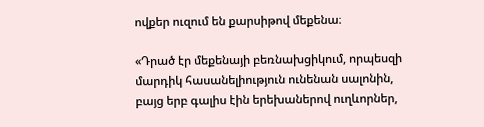ովքեր ուզում են քարսիթով մեքենա։

«Դրած էր մեքենայի բեռնախցիկում, որպեսզի մարդիկ հասանելիություն ունենան սալոնին, բայց երբ գալիս էին երեխաներով ուղևորներ,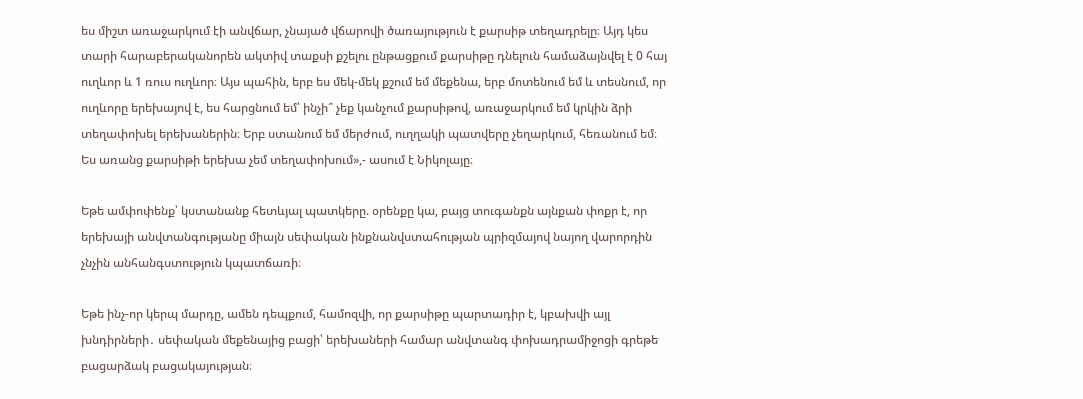ես միշտ առաջարկում էի անվճար, չնայած վճարովի ծառայություն է քարսիթ տեղադրելը։ Այդ կես տարի հարաբերականորեն ակտիվ տաքսի քշելու ընթացքում քարսիթը դնելուն համաձայնվել է 0 հայ ուղևոր և 1 ռուս ուղևոր։ Այս պահին, երբ ես մեկ-մեկ քշում եմ մեքենա, երբ մոտենում եմ և տեսնում, որ ուղևորը երեխայով է, ես հարցնում եմ՝ ինչի՞ չեք կանչում քարսիթով, առաջարկում եմ կրկին ձրի տեղափոխել երեխաներին։ Երբ ստանում եմ մերժում, ուղղակի պատվերը չեղարկում, հեռանում եմ։ Ես առանց քարսիթի երեխա չեմ տեղափոխում»,- ասում է Նիկոլայը։

Եթե ամփոփենք՝ կստանանք հետևյալ պատկերը. օրենքը կա, բայց տուգանքն այնքան փոքր է, որ երեխայի անվտանգությանը միայն սեփական ինքնանվստահության պրիզմայով նայող վարորդին չնչին անհանգստություն կպատճառի։

Եթե ինչ-որ կերպ մարդը, ամեն դեպքում, համոզվի, որ քարսիթը պարտադիր է, կբախվի այլ խնդիրների․ սեփական մեքենայից բացի՝ երեխաների համար անվտանգ փոխադրամիջոցի գրեթե բացարձակ բացակայության։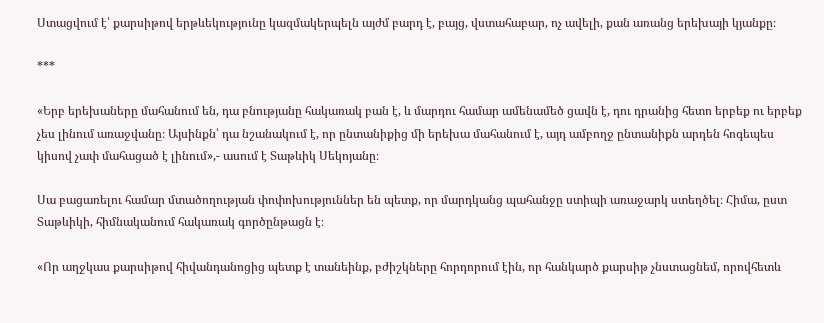Ստացվում է՝ քարսիթով երթևեկությունը կազմակերպելն այժմ բարդ է, բայց, վստահաբար, ոչ ավելի, քան առանց երեխայի կյանքը։

***

«Երբ երեխաները մահանում են, դա բնությանը հակառակ բան է, և մարդու համար ամենամեծ ցավն է, դու դրանից հետո երբեք ու երբեք չես լինում առաջվանը։ Այսինքն՝ դա նշանակում է, որ ընտանիքից մի երեխա մահանում է, այդ ամբողջ ընտանիքն արդեն հոգեպես կիսով չափ մահացած է լինում»,- ասում է Տաթևիկ Սեկոյանը։

Սա բացառելու համար մտածողության փոփոխություններ են պետք, որ մարդկանց պահանջը ստիպի առաջարկ ստեղծել։ Հիմա, ըստ Տաթևիկի, հիմնականում հակառակ գործընթացն է։

«Որ աղջկաս քարսիթով հիվանդանոցից պետք է տանեինք, բժիշկները հորդորում էին, որ հանկարծ քարսիթ չնստացնեմ, որովհետև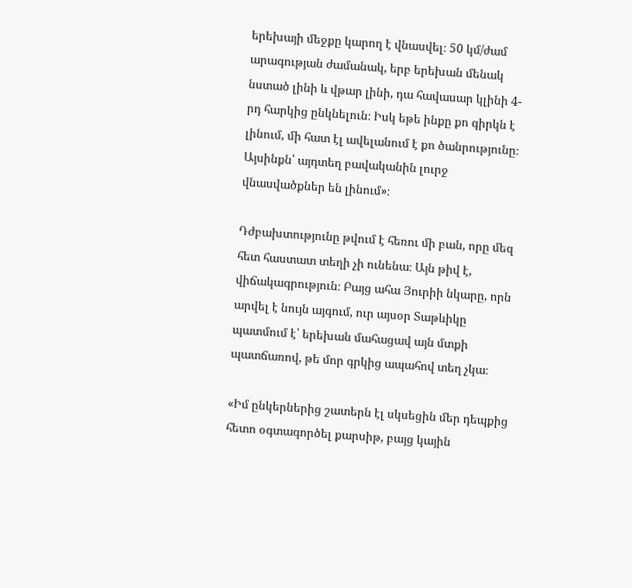երեխայի մեջքը կարող է վնասվել։ 50 կմ/ժամ արագության ժամանակ, երբ երեխան մենակ նստած լինի և վթար լինի, դա հավասար կլինի 4-րդ հարկից ընկնելուն։ Իսկ եթե ինքը քո գիրկն է լինում, մի հատ էլ ավելանում է քո ծանրությունը։ Այսինքն՝ այդտեղ բավականին լուրջ վնասվածքներ են լինում»։

Դժբախտությունը թվում է հեռու մի բան, որը մեզ հետ հաստատ տեղի չի ունենա։ Այն թիվ է, վիճակագրություն։ Բայց ահա Յուրիի նկարը, որն արվել է նույն այգում, ուր այսօր Տաթևիկը պատմում է՝ երեխան մահացավ այն մտքի պատճառով, թե մոր գրկից ապահով տեղ չկա։

«Իմ ընկերներից շատերն էլ սկսեցին մեր դեպքից հետո օգտագործել քարսիթ, բայց կային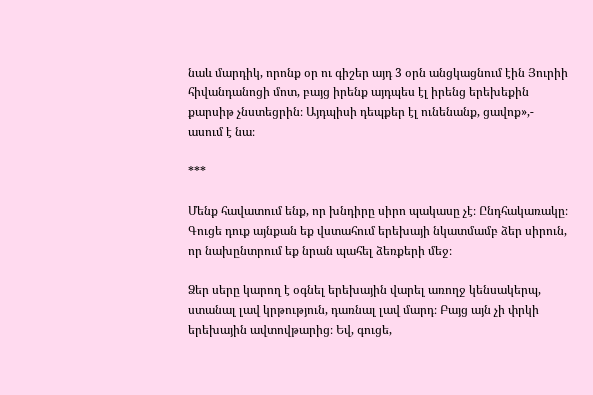նաև մարդիկ, որոնք օր ու գիշեր այդ 3 օրն անցկացնում էին Յուրիի հիվանդանոցի մոտ, բայց իրենք այդպես էլ իրենց երեխեքին քարսիթ չնստեցրին։ Այդպիսի դեպքեր էլ ունենանք, ցավոք»,- ասում է նա։

***

Մենք հավատում ենք, որ խնդիրը սիրո պակասը չէ։ Ընդհակառակը։ Գուցե դուք այնքան եք վստահում երեխայի նկատմամբ ձեր սիրուն, որ նախընտրում եք նրան պահել ձեռքերի մեջ։

Ձեր սերը կարող է օգնել երեխային վարել առողջ կենսակերպ, ստանալ լավ կրթություն, դառնալ լավ մարդ։ Բայց այն չի փրկի երեխային ավտովթարից։ Եվ, գուցե,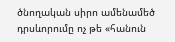ծնողական սիրո ամենամեծ դրսևորումը ոչ թե «հանուն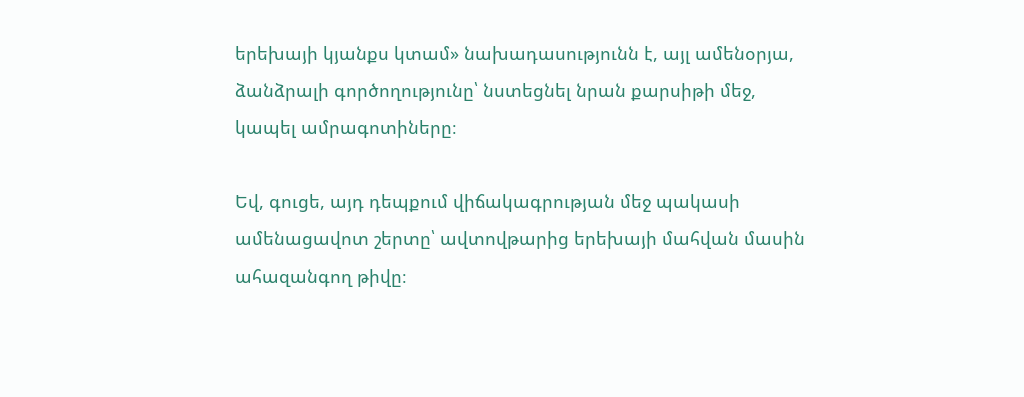երեխայի կյանքս կտամ» նախադասությունն է, այլ ամենօրյա, ձանձրալի գործողությունը՝ նստեցնել նրան քարսիթի մեջ, կապել ամրագոտիները։

Եվ, գուցե, այդ դեպքում վիճակագրության մեջ պակասի ամենացավոտ շերտը՝ ավտովթարից երեխայի մահվան մասին ահազանգող թիվը։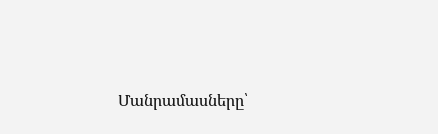Մանրամասները՝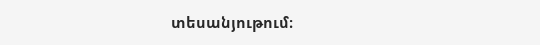տեսանյութում։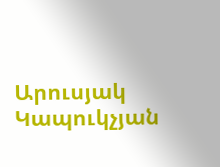Արուսյակ Կապուկչյան